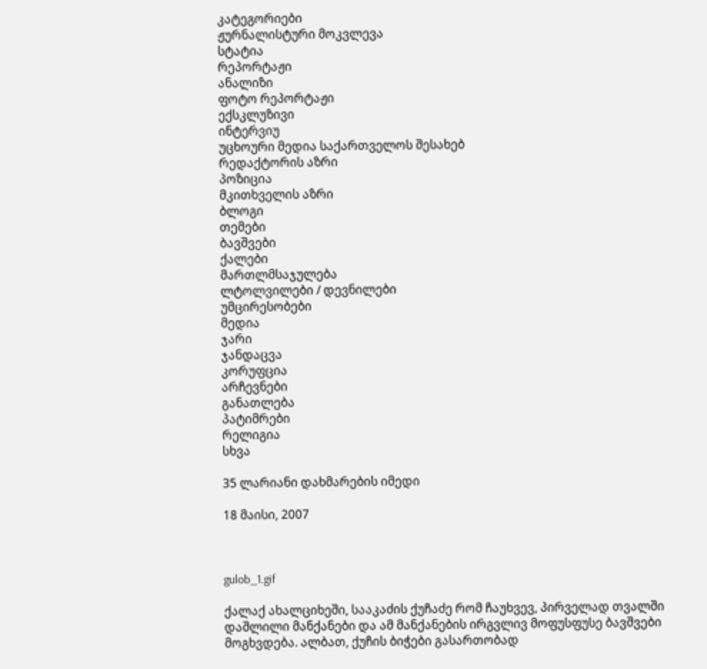კატეგორიები
ჟურნალისტური მოკვლევა
სტატია
რეპორტაჟი
ანალიზი
ფოტო რეპორტაჟი
ექსკლუზივი
ინტერვიუ
უცხოური მედია საქართველოს შესახებ
რედაქტორის აზრი
პოზიცია
მკითხველის აზრი
ბლოგი
თემები
ბავშვები
ქალები
მართლმსაჯულება
ლტოლვილები / დევნილები
უმცირესობები
მედია
ჯარი
ჯანდაცვა
კორუფცია
არჩევნები
განათლება
პატიმრები
რელიგია
სხვა

35 ლარიანი დახმარების იმედი

18 მაისი, 2007



gulob_1.gif

ქალაქ ახალციხეში, სააკაძის ქუჩაძე რომ ჩაუხვევ, პირველად თვალში დაშლილი მანქანები და ამ მანქანების ირგვლივ მოფუსფუსე ბავშვები მოგხვდება. ალბათ, ქუჩის ბიჭები გასართობად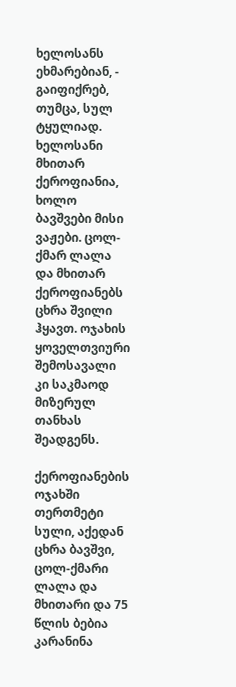ხელოსანს ეხმარებიან, -  გაიფიქრებ, თუმცა, სულ ტყულიად. ხელოსანი მხითარ ქეროფიანია, ხოლო ბავშვები მისი ვაჟები. ცოლ-ქმარ ლალა და მხითარ ქეროფიანებს ცხრა შვილი ჰყავთ. ოჯახის ყოველთვიური შემოსავალი კი საკმაოდ მიზერულ თანხას შეადგენს.

ქეროფიანების ოჯახში თერთმეტი სული, აქედან  ცხრა ბავშვი, ცოლ-ქმარი ლალა და მხითარი და 75 წლის ბებია კარანინა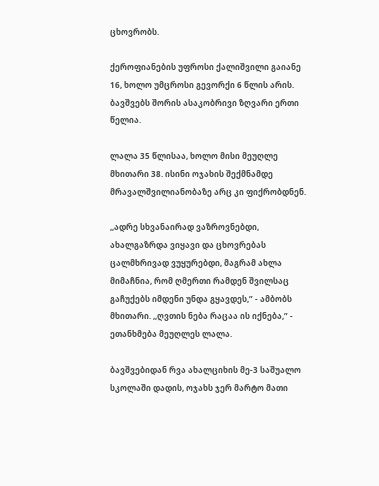ცხოვრობს.

ქეროფიანების უფროსი ქალიშვილი გაიანე 16, ხოლო უმცროსი გევორქი 6 წლის არის. ბავშვებს შორის ასაკობრივი ზღვარი ერთი წელია.

ლალა 35 წლისაა, ხოლო მისი მეუღლე მხითარი 38. ისინი ოჯახის შექმნამდე მრავალშვილიანობაზე არც კი ფიქრობდნენ.

,,ადრე სხვანაირად ვაზროვნებდი, ახალგაზრდა ვიყავი და ცხოვრებას ცალმხრივად ვუყურებდი, მაგრამ ახლა მიმაჩნია, რომ ღმერთი რამდენ შვილსაც გაჩუქებს იმდენი უნდა გყავდეს,” - ამბობს მხითარი. ,,ღვთის ნება რაცაა ის იქნება,” - ეთანხმება მეუღლეს ლალა.

ბავშვებიდან რვა ახალციხის მე-3 საშუალო სკოლაში დადის, ოჯახს ჯერ მარტო მათი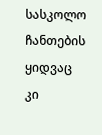სასკოლო ჩანთების ყიდვაც კი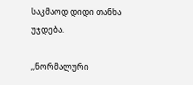საკმაოდ დიდი თანხა უჯდება.

,,ნორმალური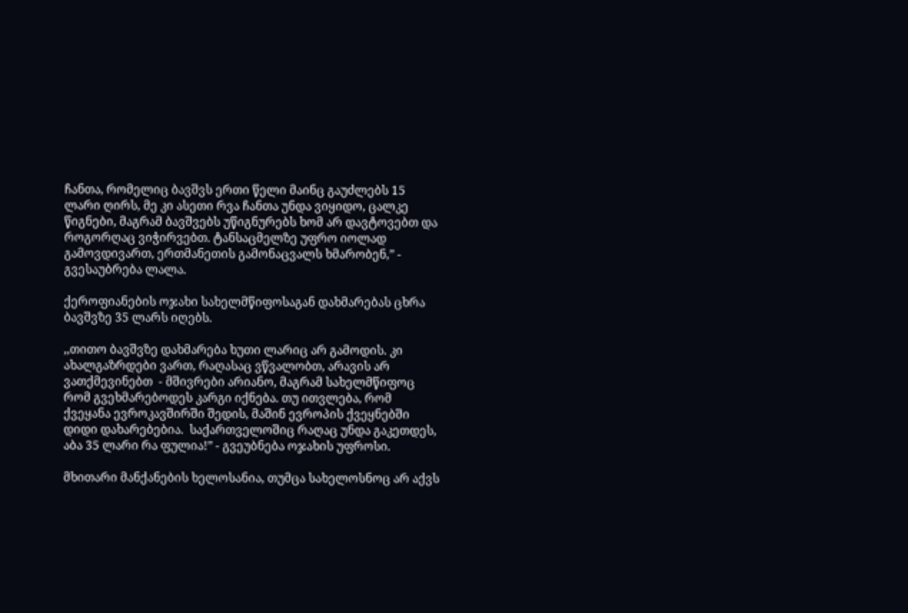ჩანთა, რომელიც ბავშვს ერთი წელი მაინც გაუძლებს 15 ლარი ღირს, მე კი ასეთი რვა ჩანთა უნდა ვიყიდო, ცალკე წიგნები, მაგრამ ბავშვებს უწიგნურებს ხომ არ დავტოვებთ და როგორღაც ვიჭირვებთ. ტანსაცმელზე უფრო იოლად გამოვდივართ, ერთმანეთის გამონაცვალს ხმარობენ,” - გვესაუბრება ლალა.

ქეროფიანების ოჯახი სახელმწიფოსაგან დახმარებას ცხრა ბავშვზე 35 ლარს იღებს.

,,თითო ბავშვზე დახმარება ხუთი ლარიც არ გამოდის. კი ახალგაზრდები ვართ, რაღასაც ვწვალობთ, არავის არ ვათქმევინებთ  - მშივრები არიანო, მაგრამ სახელმწიფოც რომ გვეხმარებოდეს კარგი იქნება. თუ ითვლება, რომ ქვეყანა ევროკავშირში შედის, მაშინ ევროპის ქვეყნებში დიდი დახარებებია.  საქართველოშიც რაღაც უნდა გაკეთდეს, აბა 35 ლარი რა ფულია!” - გვეუბნება ოჯახის უფროსი.

მხითარი მანქანების ხელოსანია, თუმცა სახელოსნოც არ აქვს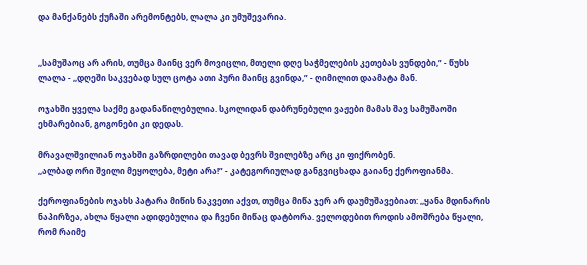და მანქანებს ქუჩაში არემონტებს, ლალა კი უმუშევარია.


,,სამუშაოც არ არის, თუმცა მაინც ვერ მოვიცლი, მთელი დღე საჭმელების კეთებას ვუნდები,” - წუხს ლალა - ,,დღეში საკვებად სულ ცოტა ათი პური მაინც გვინდა,” - ღიმილით დაამატა მან.

ოჯახში ყველა საქმე გადანაწილებულია. სკოლიდან დაბრუნებული ვაჟები მამას შავ სამუშაოში ეხმარებიან, გოგონები კი დედას.

მრავალშვილიან ოჯახში გაზრდილები თავად ბევრს შვილებზე არც კი ფიქრობენ.
,,ალბად ორი შვილი მეყოლება, მეტი არა!” - კატეგორიულად განგვიცხადა გაიანე ქეროფიანმა.

ქეროფიანების ოჯახს პატარა მიწის ნაკვეთი აქვთ, თუმცა მიწა ჯერ არ დაუმუშავებიათ: ,,ყანა მდინარის ნაპირზეა, ახლა წყალი ადიდებულია და ჩვენი მიწაც დატბორა. ველოდებით როდის ამოშრება წყალი, რომ რაიმე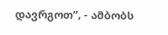დავრგოთ”, - ამბობს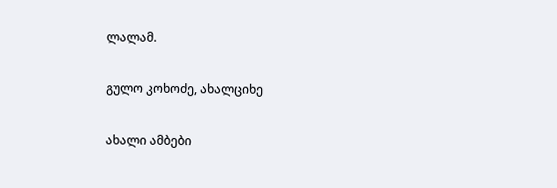ლალამ.

გულო კოხოძე, ახალციხე

ახალი ამბები